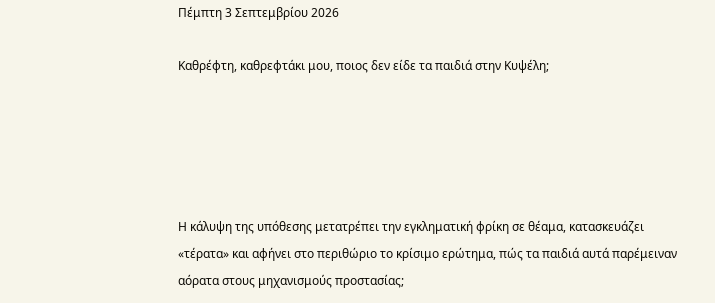Πέμπτη 3 Σεπτεμβρίου 2026

Καθρέφτη, καθρεφτάκι μου, ποιος δεν είδε τα παιδιά στην Κυψέλη;





Η κάλυψη της υπόθεσης μετατρέπει την εγκληματική φρίκη σε θέαμα, κατασκευάζει «τέρατα» και αφήνει στο περιθώριο το κρίσιμο ερώτημα, πώς τα παιδιά αυτά παρέμειναν αόρατα στους μηχανισμούς προστασίας;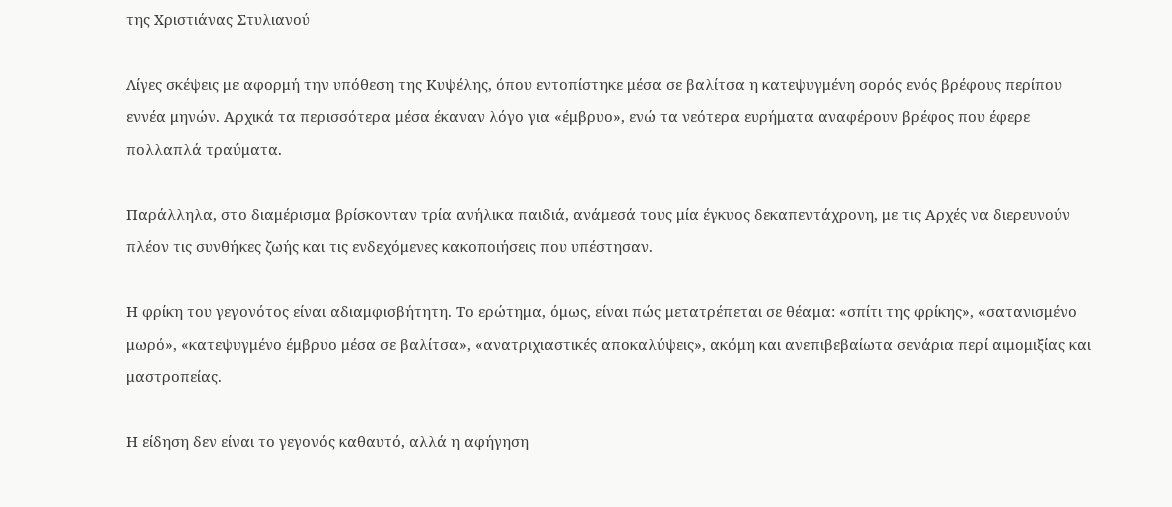της Χριστιάνας Στυλιανού

Λίγες σκέψεις με αφορμή την υπόθεση της Κυψέλης, όπου εντοπίστηκε μέσα σε βαλίτσα η κατεψυγμένη σορός ενός βρέφους περίπου εννέα μηνών. Αρχικά τα περισσότερα μέσα έκαναν λόγο για «έμβρυο», ενώ τα νεότερα ευρήματα αναφέρουν βρέφος που έφερε πολλαπλά τραύματα.

Παράλληλα, στο διαμέρισμα βρίσκονταν τρία ανήλικα παιδιά, ανάμεσά τους μία έγκυος δεκαπεντάχρονη, με τις Αρχές να διερευνούν πλέον τις συνθήκες ζωής και τις ενδεχόμενες κακοποιήσεις που υπέστησαν.

Η φρίκη του γεγονότος είναι αδιαμφισβήτητη. Το ερώτημα, όμως, είναι πώς μετατρέπεται σε θέαμα: «σπίτι της φρίκης», «σατανισμένο μωρό», «κατεψυγμένο έμβρυο μέσα σε βαλίτσα», «ανατριχιαστικές αποκαλύψεις», ακόμη και ανεπιβεβαίωτα σενάρια περί αιμομιξίας και μαστροπείας.

Η είδηση δεν είναι το γεγονός καθαυτό, αλλά η αφήγηση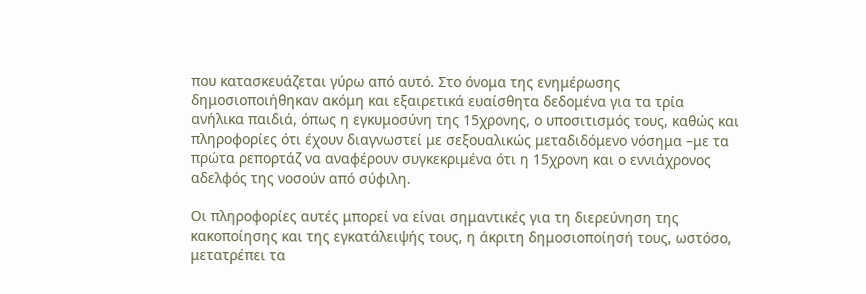που κατασκευάζεται γύρω από αυτό. Στο όνομα της ενημέρωσης δημοσιοποιήθηκαν ακόμη και εξαιρετικά ευαίσθητα δεδομένα για τα τρία ανήλικα παιδιά, όπως η εγκυμοσύνη της 15χρονης, ο υποσιτισμός τους, καθώς και πληροφορίες ότι έχουν διαγνωστεί με σεξουαλικώς μεταδιδόμενο νόσημα –με τα πρώτα ρεπορτάζ να αναφέρουν συγκεκριμένα ότι η 15χρονη και ο εννιάχρονος αδελφός της νοσούν από σύφιλη.

Οι πληροφορίες αυτές μπορεί να είναι σημαντικές για τη διερεύνηση της κακοποίησης και της εγκατάλειψής τους, η άκριτη δημοσιοποίησή τους, ωστόσο, μετατρέπει τα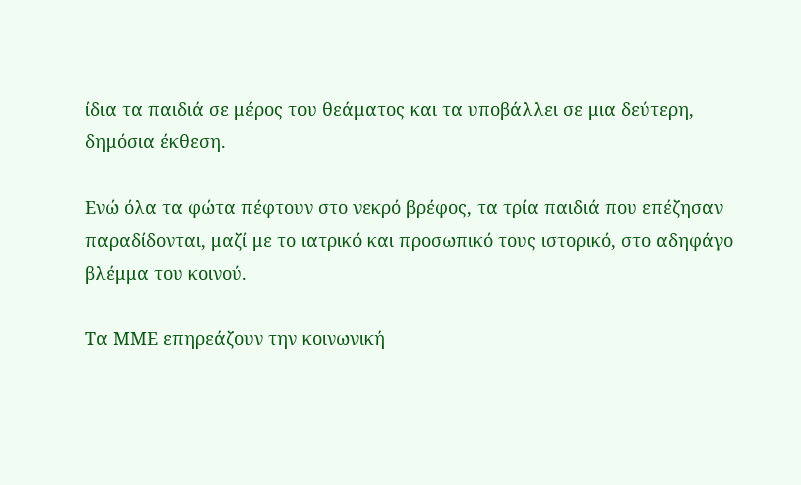ίδια τα παιδιά σε μέρος του θεάματος και τα υποβάλλει σε μια δεύτερη, δημόσια έκθεση.

Ενώ όλα τα φώτα πέφτουν στο νεκρό βρέφος, τα τρία παιδιά που επέζησαν παραδίδονται, μαζί με το ιατρικό και προσωπικό τους ιστορικό, στο αδηφάγο βλέμμα του κοινού.

Τα ΜΜΕ επηρεάζουν την κοινωνική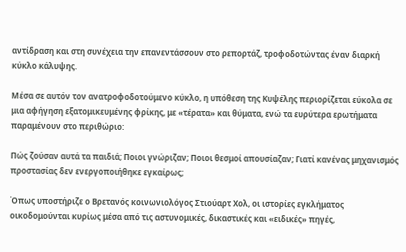αντίδραση και στη συνέχεια την επανεντάσσουν στο ρεπορτάζ, τροφοδοτώντας έναν διαρκή κύκλο κάλυψης.

Μέσα σε αυτόν τον ανατροφοδοτούμενο κύκλο, η υπόθεση της Κυψέλης περιορίζεται εύκολα σε μια αφήγηση εξατομικευμένης φρίκης, με «τέρατα» και θύματα, ενώ τα ευρύτερα ερωτήματα παραμένουν στο περιθώριο:

Πώς ζούσαν αυτά τα παιδιά; Ποιοι γνώριζαν; Ποιοι θεσμοί απουσίαζαν; Γιατί κανένας μηχανισμός προστασίας δεν ενεργοποιήθηκε εγκαίρως;

Όπως υποστήριζε ο Βρετανός κοινωνιολόγος Στιούαρτ Χολ, οι ιστορίες εγκλήματος οικοδομούνται κυρίως μέσα από τις αστυνομικές, δικαστικές και «ειδικές» πηγές,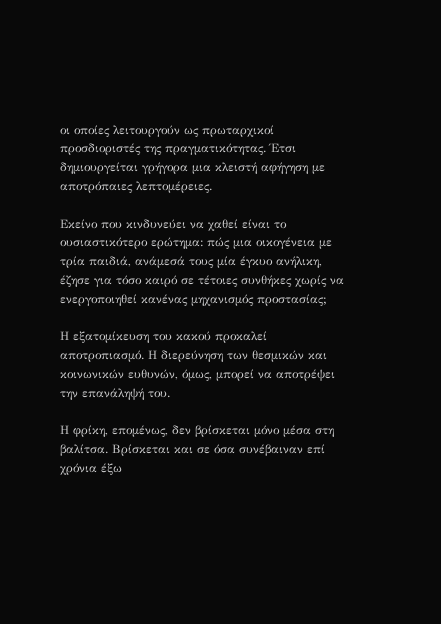οι οποίες λειτουργούν ως πρωταρχικοί προσδιοριστές της πραγματικότητας. Έτσι δημιουργείται γρήγορα μια κλειστή αφήγηση με αποτρόπαιες λεπτομέρειες.

Εκείνο που κινδυνεύει να χαθεί είναι το ουσιαστικότερο ερώτημα: πώς μια οικογένεια με τρία παιδιά, ανάμεσά τους μία έγκυο ανήλικη, έζησε για τόσο καιρό σε τέτοιες συνθήκες χωρίς να ενεργοποιηθεί κανένας μηχανισμός προστασίας;

Η εξατομίκευση του κακού προκαλεί αποτροπιασμό. Η διερεύνηση των θεσμικών και κοινωνικών ευθυνών, όμως, μπορεί να αποτρέψει την επανάληψή του.

Η φρίκη, επομένως, δεν βρίσκεται μόνο μέσα στη βαλίτσα. Βρίσκεται και σε όσα συνέβαιναν επί χρόνια έξω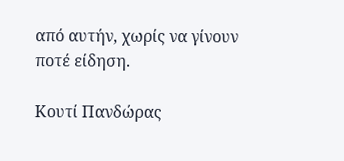από αυτήν, χωρίς να γίνουν ποτέ είδηση.

Κουτί Πανδώρας